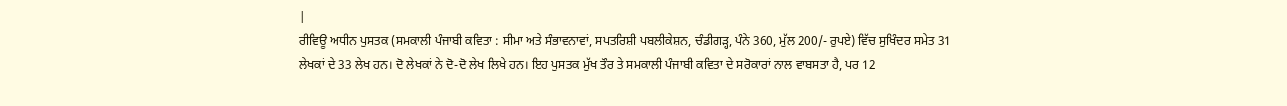|
ਰੀਵਿਊ ਅਧੀਨ ਪੁਸਤਕ (ਸਮਕਾਲੀ ਪੰਜਾਬੀ ਕਵਿਤਾ : ਸੀਮਾ ਅਤੇ ਸੰਭਾਵਨਾਵਾਂ, ਸਪਤਰਿਸ਼ੀ ਪਬਲੀਕੇਸ਼ਨ, ਚੰਡੀਗੜ੍ਹ, ਪੰਨੇ 360, ਮੁੱਲ 200/- ਰੁਪਏ) ਵਿੱਚ ਸੁਖਿੰਦਰ ਸਮੇਤ 31 ਲੇਖਕਾਂ ਦੇ 33 ਲੇਖ ਹਨ। ਦੋ ਲੇਖਕਾਂ ਨੇ ਦੋ-ਦੋ ਲੇਖ ਲਿਖੇ ਹਨ। ਇਹ ਪੁਸਤਕ ਮੁੱਖ ਤੌਰ ਤੇ ਸਮਕਾਲੀ ਪੰਜਾਬੀ ਕਵਿਤਾ ਦੇ ਸਰੋਕਾਰਾਂ ਨਾਲ ਵਾਬਸਤਾ ਹੈ, ਪਰ 12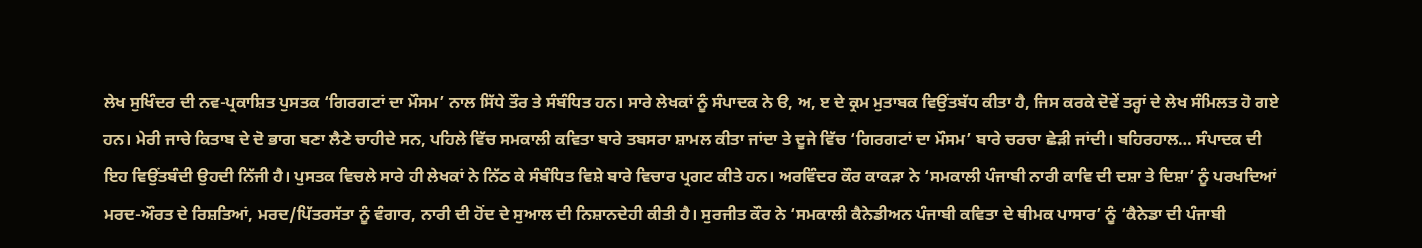ਲੇਖ ਸੁਖਿੰਦਰ ਦੀ ਨਵ-ਪ੍ਰਕਾਸ਼ਿਤ ਪੁਸਤਕ ‘ਗਿਰਗਟਾਂ ਦਾ ਮੌਸਮ’ ਨਾਲ ਸਿੱਧੇ ਤੌਰ ਤੇ ਸੰਬੰਧਿਤ ਹਨ। ਸਾਰੇ ਲੇਖਕਾਂ ਨੂੰ ਸੰਪਾਦਕ ਨੇ ੳ, ਅ, ੲ ਦੇ ਕ੍ਰਮ ਮੁਤਾਬਕ ਵਿਉਂਤਬੱਧ ਕੀਤਾ ਹੈ, ਜਿਸ ਕਰਕੇ ਦੋਵੇਂ ਤਰ੍ਹਾਂ ਦੇ ਲੇਖ ਸੰਮਿਲਤ ਹੋ ਗਏ ਹਨ। ਮੇਰੀ ਜਾਚੇ ਕਿਤਾਬ ਦੇ ਦੋ ਭਾਗ ਬਣਾ ਲੈਣੇ ਚਾਹੀਦੇ ਸਨ, ਪਹਿਲੇ ਵਿੱਚ ਸਮਕਾਲੀ ਕਵਿਤਾ ਬਾਰੇ ਤਬਸਰਾ ਸ਼ਾਮਲ ਕੀਤਾ ਜਾਂਦਾ ਤੇ ਦੂਜੇ ਵਿੱਚ ‘ਗਿਰਗਟਾਂ ਦਾ ਮੌਸਮ’ ਬਾਰੇ ਚਰਚਾ ਛੇੜੀ ਜਾਂਦੀ। ਬਹਿਰਹਾਲ… ਸੰਪਾਦਕ ਦੀ ਇਹ ਵਿਉਂਤਬੰਦੀ ਉਹਦੀ ਨਿੱਜੀ ਹੈ। ਪੁਸਤਕ ਵਿਚਲੇ ਸਾਰੇ ਹੀ ਲੇਖਕਾਂ ਨੇ ਨਿੱਠ ਕੇ ਸੰਬੰਧਿਤ ਵਿਸ਼ੇ ਬਾਰੇ ਵਿਚਾਰ ਪ੍ਰਗਟ ਕੀਤੇ ਹਨ। ਅਰਵਿੰਦਰ ਕੌਰ ਕਾਕੜਾ ਨੇ ‘ਸਮਕਾਲੀ ਪੰਜਾਬੀ ਨਾਰੀ ਕਾਵਿ ਦੀ ਦਸ਼ਾ ਤੇ ਦਿਸ਼ਾ’ ਨੂੰ ਪਰਖਦਿਆਂ ਮਰਦ-ਔਰਤ ਦੇ ਰਿਸ਼ਤਿਆਂ, ਮਰਦ/ਪਿੱਤਰਸੱਤਾ ਨੂੰ ਵੰਗਾਰ, ਨਾਰੀ ਦੀ ਹੋਂਦ ਦੇ ਸੁਆਲ ਦੀ ਨਿਸ਼ਾਨਦੇਹੀ ਕੀਤੀ ਹੈ। ਸੁਰਜੀਤ ਕੌਰ ਨੇ ‘ਸਮਕਾਲੀ ਕੈਨੇਡੀਅਨ ਪੰਜਾਬੀ ਕਵਿਤਾ ਦੇ ਥੀਮਕ ਪਾਸਾਰ’ ਨੂੰ ‘ਕੈਨੇਡਾ ਦੀ ਪੰਜਾਬੀ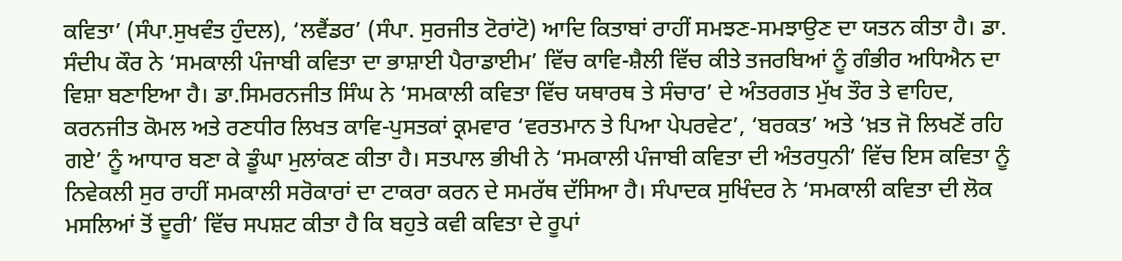ਕਵਿਤਾ’ (ਸੰਪਾ.ਸੁਖਵੰਤ ਹੁੰਦਲ), ‘ਲਵੈਂਡਰ’ (ਸੰਪਾ. ਸੁਰਜੀਤ ਟੋਰਾਂਟੋ) ਆਦਿ ਕਿਤਾਬਾਂ ਰਾਹੀਂ ਸਮਝਣ-ਸਮਝਾਉਣ ਦਾ ਯਤਨ ਕੀਤਾ ਹੈ। ਡਾ. ਸੰਦੀਪ ਕੌਰ ਨੇ ‘ਸਮਕਾਲੀ ਪੰਜਾਬੀ ਕਵਿਤਾ ਦਾ ਭਾਸ਼ਾਈ ਪੈਰਾਡਾਈਮ’ ਵਿੱਚ ਕਾਵਿ-ਸ਼ੈਲੀ ਵਿੱਚ ਕੀਤੇ ਤਜਰਬਿਆਂ ਨੂੰ ਗੰਭੀਰ ਅਧਿਐਨ ਦਾ ਵਿਸ਼ਾ ਬਣਾਇਆ ਹੈ। ਡਾ.ਸਿਮਰਨਜੀਤ ਸਿੰਘ ਨੇ ‘ਸਮਕਾਲੀ ਕਵਿਤਾ ਵਿੱਚ ਯਥਾਰਥ ਤੇ ਸੰਚਾਰ’ ਦੇ ਅੰਤਰਗਤ ਮੁੱਖ ਤੌਰ ਤੇ ਵਾਹਿਦ, ਕਰਨਜੀਤ ਕੋਮਲ ਅਤੇ ਰਣਧੀਰ ਲਿਖਤ ਕਾਵਿ-ਪੁਸਤਕਾਂ ਕ੍ਰਮਵਾਰ ‘ਵਰਤਮਾਨ ਤੇ ਪਿਆ ਪੇਪਰਵੇਟ’, ‘ਬਰਕਤ’ ਅਤੇ ‘ਖ਼ਤ ਜੋ ਲਿਖਣੋਂ ਰਹਿ ਗਏ’ ਨੂੰ ਆਧਾਰ ਬਣਾ ਕੇ ਡੂੰਘਾ ਮੁਲਾਂਕਣ ਕੀਤਾ ਹੈ। ਸਤਪਾਲ ਭੀਖੀ ਨੇ ‘ਸਮਕਾਲੀ ਪੰਜਾਬੀ ਕਵਿਤਾ ਦੀ ਅੰਤਰਧੁਨੀ’ ਵਿੱਚ ਇਸ ਕਵਿਤਾ ਨੂੰ ਨਿਵੇਕਲੀ ਸੁਰ ਰਾਹੀਂ ਸਮਕਾਲੀ ਸਰੋਕਾਰਾਂ ਦਾ ਟਾਕਰਾ ਕਰਨ ਦੇ ਸਮਰੱਥ ਦੱਸਿਆ ਹੈ। ਸੰਪਾਦਕ ਸੁਖਿੰਦਰ ਨੇ ‘ਸਮਕਾਲੀ ਕਵਿਤਾ ਦੀ ਲੋਕ ਮਸਲਿਆਂ ਤੋਂ ਦੂਰੀ’ ਵਿੱਚ ਸਪਸ਼ਟ ਕੀਤਾ ਹੈ ਕਿ ਬਹੁਤੇ ਕਵੀ ਕਵਿਤਾ ਦੇ ਰੂਪਾਂ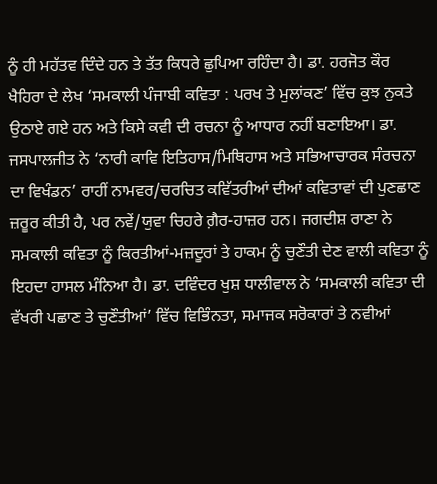ਨੂੰ ਹੀ ਮਹੱਤਵ ਦਿੰਦੇ ਹਨ ਤੇ ਤੱਤ ਕਿਧਰੇ ਛੁਪਿਆ ਰਹਿੰਦਾ ਹੈ। ਡਾ. ਹਰਜੋਤ ਕੌਰ ਖੈਹਿਰਾ ਦੇ ਲੇਖ ‘ਸਮਕਾਲੀ ਪੰਜਾਬੀ ਕਵਿਤਾ : ਪਰਖ ਤੇ ਮੁਲਾਂਕਣ’ ਵਿੱਚ ਕੁਝ ਨੁਕਤੇ ਉਠਾਏ ਗਏ ਹਨ ਅਤੇ ਕਿਸੇ ਕਵੀ ਦੀ ਰਚਨਾ ਨੂੰ ਆਧਾਰ ਨਹੀਂ ਬਣਾਇਆ। ਡਾ. ਜਸਪਾਲਜੀਤ ਨੇ ‘ਨਾਰੀ ਕਾਵਿ ਇਤਿਹਾਸ/ਮਿਥਿਹਾਸ ਅਤੇ ਸਭਿਆਚਾਰਕ ਸੰਰਚਨਾ ਦਾ ਵਿਖੰਡਨ’ ਰਾਹੀਂ ਨਾਮਵਰ/ਚਰਚਿਤ ਕਵਿੱਤਰੀਆਂ ਦੀਆਂ ਕਵਿਤਾਵਾਂ ਦੀ ਪੁਣਛਾਣ ਜ਼ਰੂਰ ਕੀਤੀ ਹੈ, ਪਰ ਨਵੇਂ/ਯੁਵਾ ਚਿਹਰੇ ਗ਼ੈਰ-ਹਾਜ਼ਰ ਹਨ। ਜਗਦੀਸ਼ ਰਾਣਾ ਨੇ ਸਮਕਾਲੀ ਕਵਿਤਾ ਨੂੰ ਕਿਰਤੀਆਂ-ਮਜ਼ਦੂਰਾਂ ਤੇ ਹਾਕਮ ਨੂੰ ਚੁਣੌਤੀ ਦੇਣ ਵਾਲੀ ਕਵਿਤਾ ਨੂੰ ਇਹਦਾ ਹਾਸਲ ਮੰਨਿਆ ਹੈ। ਡਾ. ਦਵਿੰਦਰ ਖੁਸ਼ ਧਾਲੀਵਾਲ ਨੇ ‘ਸਮਕਾਲੀ ਕਵਿਤਾ ਦੀ ਵੱਖਰੀ ਪਛਾਣ ਤੇ ਚੁਣੌਤੀਆਂ’ ਵਿੱਚ ਵਿਭਿੰਨਤਾ, ਸਮਾਜਕ ਸਰੋਕਾਰਾਂ ਤੇ ਨਵੀਆਂ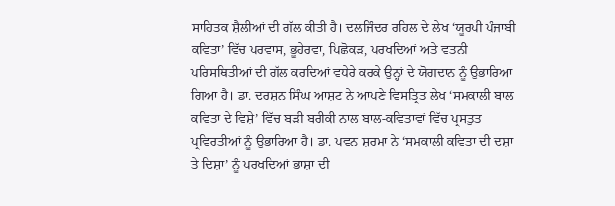ਸਾਹਿਤਕ ਸ਼ੈਲੀਆਂ ਦੀ ਗੱਲ ਕੀਤੀ ਹੈ। ਦਲਜਿੰਦਰ ਰਹਿਲ ਦੇ ਲੇਖ ‘ਯੂਰਪੀ ਪੰਜਾਬੀ ਕਵਿਤਾ’ ਵਿੱਚ ਪਰਵਾਸ, ਭੂਹੇਰਵਾ, ਪਿਛੋਕੜ, ਪਰਖਦਿਆਂ ਅਤੇ ਵਤਨੀ ਪਰਿਸਥਿਤੀਆਂ ਦੀ ਗੱਲ ਕਰਦਿਆਂ ਵਧੇਰੇ ਕਰਕੇ ਉਨ੍ਹਾਂ ਦੇ ਯੋਗਦਾਨ ਨੂੰ ਉਭਾਰਿਆ ਗਿਆ ਹੈ। ਡਾ. ਦਰਸ਼ਨ ਸਿੰਘ ਆਸ਼ਟ ਨੇ ਆਪਣੇ ਵਿਸਤ੍ਰਿਤ ਲੇਖ ‘ਸਮਕਾਲੀ ਬਾਲ ਕਵਿਤਾ ਦੇ ਵਿਸ਼ੇ’ ਵਿੱਚ ਬੜੀ ਬਰੀਕੀ ਨਾਲ ਬਾਲ-ਕਵਿਤਾਵਾਂ ਵਿੱਚ ਪ੍ਰਸਤੁਤ ਪ੍ਰਵਿਰਤੀਆਂ ਨੂੰ ਉਭਾਰਿਆ ਹੈ। ਡਾ. ਪਵਨ ਸ਼ਰਮਾ ਨੇ ‘ਸਮਕਾਲੀ ਕਵਿਤਾ ਦੀ ਦਸ਼ਾ ਤੇ ਦਿਸ਼ਾ’ ਨੂੰ ਪਰਖਦਿਆਂ ਭਾਸ਼ਾ ਦੀ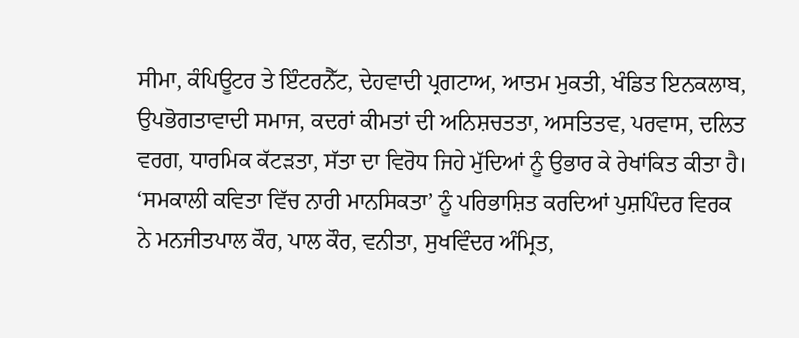ਸੀਮਾ, ਕੰਪਿਊਟਰ ਤੇ ਇੰਟਰਨੈੱਟ, ਦੇਹਵਾਦੀ ਪ੍ਰਗਟਾਅ, ਆਤਮ ਮੁਕਤੀ, ਖੰਡਿਤ ਇਨਕਲਾਬ, ਉਪਭੋਗਤਾਵਾਦੀ ਸਮਾਜ, ਕਦਰਾਂ ਕੀਮਤਾਂ ਦੀ ਅਨਿਸ਼ਚਤਤਾ, ਅਸਤਿਤਵ, ਪਰਵਾਸ, ਦਲਿਤ ਵਰਗ, ਧਾਰਮਿਕ ਕੱਟੜਤਾ, ਸੱਤਾ ਦਾ ਵਿਰੋਧ ਜਿਹੇ ਮੁੱਦਿਆਂ ਨੂੰ ਉਭਾਰ ਕੇ ਰੇਖਾਂਕਿਤ ਕੀਤਾ ਹੈ। ‘ਸਮਕਾਲੀ ਕਵਿਤਾ ਵਿੱਚ ਨਾਰੀ ਮਾਨਸਿਕਤਾ’ ਨੂੰ ਪਰਿਭਾਸ਼ਿਤ ਕਰਦਿਆਂ ਪੁਸ਼ਪਿੰਦਰ ਵਿਰਕ ਨੇ ਮਨਜੀਤਪਾਲ ਕੌਰ, ਪਾਲ ਕੌਰ, ਵਨੀਤਾ, ਸੁਖਵਿੰਦਰ ਅੰਮ੍ਰਿਤ,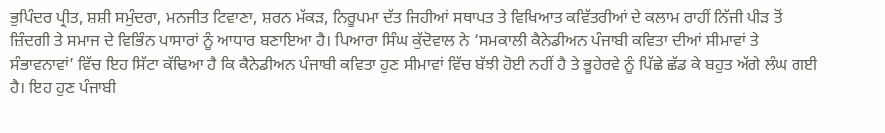ਭੁਪਿੰਦਰ ਪ੍ਰੀਤ, ਸ਼ਸ਼ੀ ਸਮੁੰਦਰਾ, ਮਨਜੀਤ ਟਿਵਾਣਾ, ਸ਼ਰਨ ਮੱਕੜ, ਨਿਰੂਪਮਾ ਦੱਤ ਜਿਹੀਆਂ ਸਥਾਪਤ ਤੇ ਵਿਖਿਆਤ ਕਵਿੱਤਰੀਆਂ ਦੇ ਕਲਾਮ ਰਾਹੀਂ ਨਿੱਜੀ ਪੀੜ ਤੋਂ ਜ਼ਿੰਦਗੀ ਤੇ ਸਮਾਜ ਦੇ ਵਿਭਿੰਨ ਪਾਸਾਰਾਂ ਨੂੰ ਆਧਾਰ ਬਣਾਇਆ ਹੈ। ਪਿਆਰਾ ਸਿੰਘ ਕੁੱਦੋਵਾਲ ਨੇ ‘ਸਮਕਾਲੀ ਕੈਨੇਡੀਅਨ ਪੰਜਾਬੀ ਕਵਿਤਾ ਦੀਆਂ ਸੀਮਾਵਾਂ ਤੇ ਸੰਭਾਵਨਾਵਾਂ’ ਵਿੱਚ ਇਹ ਸਿੱਟਾ ਕੱਢਿਆ ਹੈ ਕਿ ਕੈਨੇਡੀਅਨ ਪੰਜਾਬੀ ਕਵਿਤਾ ਹੁਣ ਸੀਮਾਵਾਂ ਵਿੱਚ ਬੱਝੀ ਹੋਈ ਨਹੀਂ ਹੈ ਤੇ ਭੂਹੇਰਵੇ ਨੂੰ ਪਿੱਛੇ ਛੱਡ ਕੇ ਬਹੁਤ ਅੱਗੇ ਲੰਘ ਗਈ ਹੈ। ਇਹ ਹੁਣ ਪੰਜਾਬੀ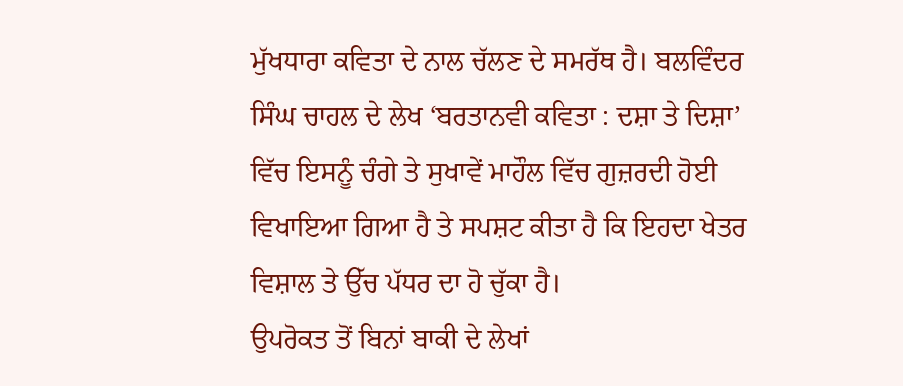ਮੁੱਖਧਾਰਾ ਕਵਿਤਾ ਦੇ ਨਾਲ ਚੱਲਣ ਦੇ ਸਮਰੱਥ ਹੈ। ਬਲਵਿੰਦਰ ਸਿੰਘ ਚਾਹਲ ਦੇ ਲੇਖ ‘ਬਰਤਾਨਵੀ ਕਵਿਤਾ : ਦਸ਼ਾ ਤੇ ਦਿਸ਼ਾ’ ਵਿੱਚ ਇਸਨੂੰ ਚੰਗੇ ਤੇ ਸੁਖਾਵੇਂ ਮਾਹੌਲ ਵਿੱਚ ਗੁਜ਼ਰਦੀ ਹੋਈ ਵਿਖਾਇਆ ਗਿਆ ਹੈ ਤੇ ਸਪਸ਼ਟ ਕੀਤਾ ਹੈ ਕਿ ਇਹਦਾ ਖੇਤਰ ਵਿਸ਼ਾਲ ਤੇ ਉੱਚ ਪੱਧਰ ਦਾ ਹੋ ਚੁੱਕਾ ਹੈ।
ਉਪਰੋਕਤ ਤੋਂ ਬਿਨਾਂ ਬਾਕੀ ਦੇ ਲੇਖਾਂ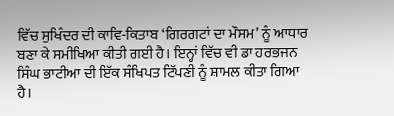ਵਿੱਚ ਸੁਖਿੰਦਰ ਦੀ ਕਾਵਿ-ਕਿਤਾਬ ‘ਗਿਰਗਟਾਂ ਦਾ ਮੌਸਮ’ ਨੂੰ ਆਧਾਰ ਬਣਾ ਕੇ ਸਮੀਖਿਆ ਕੀਤੀ ਗਈ ਹੈ। ਇਨ੍ਹਾਂ ਵਿੱਚ ਵੀ ਡਾ ਹਰਭਜਨ ਸਿੰਘ ਭਾਟੀਆ ਦੀ ਇੱਕ ਸੰਖਿਪਤ ਟਿੱਪਣੀ ਨੂੰ ਸ਼ਾਮਲ ਕੀਤਾ ਗਿਆ ਹੈ।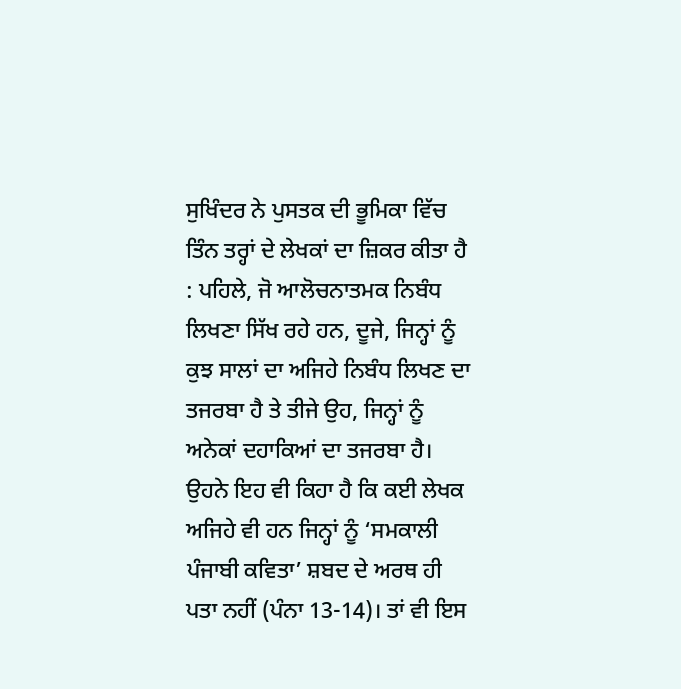ਸੁਖਿੰਦਰ ਨੇ ਪੁਸਤਕ ਦੀ ਭੂਮਿਕਾ ਵਿੱਚ ਤਿੰਨ ਤਰ੍ਹਾਂ ਦੇ ਲੇਖਕਾਂ ਦਾ ਜ਼ਿਕਰ ਕੀਤਾ ਹੈ : ਪਹਿਲੇ, ਜੋ ਆਲੋਚਨਾਤਮਕ ਨਿਬੰਧ ਲਿਖਣਾ ਸਿੱਖ ਰਹੇ ਹਨ, ਦੂਜੇ, ਜਿਨ੍ਹਾਂ ਨੂੰ ਕੁਝ ਸਾਲਾਂ ਦਾ ਅਜਿਹੇ ਨਿਬੰਧ ਲਿਖਣ ਦਾ ਤਜਰਬਾ ਹੈ ਤੇ ਤੀਜੇ ਉਹ, ਜਿਨ੍ਹਾਂ ਨੂੰ ਅਨੇਕਾਂ ਦਹਾਕਿਆਂ ਦਾ ਤਜਰਬਾ ਹੈ। ਉਹਨੇ ਇਹ ਵੀ ਕਿਹਾ ਹੈ ਕਿ ਕਈ ਲੇਖਕ ਅਜਿਹੇ ਵੀ ਹਨ ਜਿਨ੍ਹਾਂ ਨੂੰ ‘ਸਮਕਾਲੀ ਪੰਜਾਬੀ ਕਵਿਤਾ’ ਸ਼ਬਦ ਦੇ ਅਰਥ ਹੀ ਪਤਾ ਨਹੀਂ (ਪੰਨਾ 13-14)। ਤਾਂ ਵੀ ਇਸ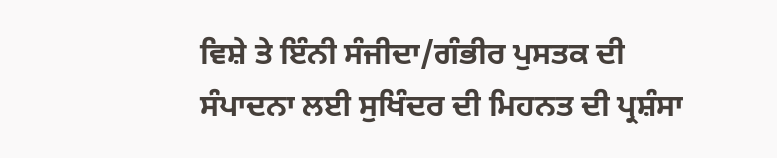ਵਿਸ਼ੇ ਤੇ ਇੰਨੀ ਸੰਜੀਦਾ/ਗੰਭੀਰ ਪੁਸਤਕ ਦੀ ਸੰਪਾਦਨਾ ਲਈ ਸੁਖਿੰਦਰ ਦੀ ਮਿਹਨਤ ਦੀ ਪ੍ਰਸ਼ੰਸਾ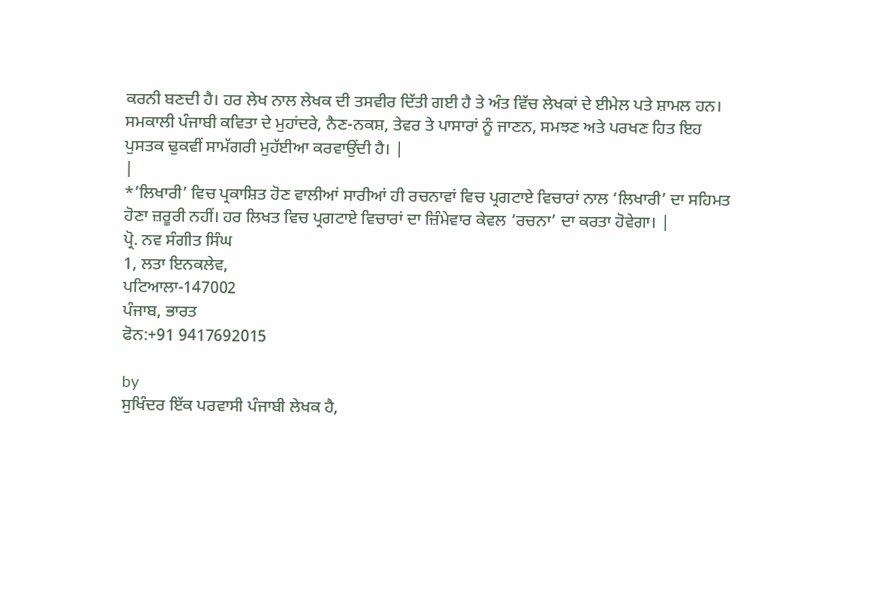ਕਰਨੀ ਬਣਦੀ ਹੈ। ਹਰ ਲੇਖ ਨਾਲ ਲੇਖਕ ਦੀ ਤਸਵੀਰ ਦਿੱਤੀ ਗਈ ਹੈ ਤੇ ਅੰਤ ਵਿੱਚ ਲੇਖਕਾਂ ਦੇ ਈਮੇਲ ਪਤੇ ਸ਼ਾਮਲ ਹਨ। ਸਮਕਾਲੀ ਪੰਜਾਬੀ ਕਵਿਤਾ ਦੇ ਮੁਹਾਂਦਰੇ, ਨੈਣ-ਨਕਸ਼, ਤੇਵਰ ਤੇ ਪਾਸਾਰਾਂ ਨੂੰ ਜਾਣਨ, ਸਮਝਣ ਅਤੇ ਪਰਖਣ ਹਿਤ ਇਹ ਪੁਸਤਕ ਢੁਕਵੀਂ ਸਾਮੱਗਰੀ ਮੁਹੱਈਆ ਕਰਵਾਉਂਦੀ ਹੈ। |
|
*’ਲਿਖਾਰੀ’ ਵਿਚ ਪ੍ਰਕਾਸ਼ਿਤ ਹੋਣ ਵਾਲੀਆਂ ਸਾਰੀਆਂ ਹੀ ਰਚਨਾਵਾਂ ਵਿਚ ਪ੍ਰਗਟਾਏ ਵਿਚਾਰਾਂ ਨਾਲ ‘ਲਿਖਾਰੀ’ ਦਾ ਸਹਿਮਤ ਹੋਣਾ ਜ਼ਰੂਰੀ ਨਹੀਂ। ਹਰ ਲਿਖਤ ਵਿਚ ਪ੍ਰਗਟਾਏ ਵਿਚਾਰਾਂ ਦਾ ਜ਼ਿੰਮੇਵਾਰ ਕੇਵਲ ‘ਰਚਨਾ’ ਦਾ ਕਰਤਾ ਹੋਵੇਗਾ। |
ਪ੍ਰੋ. ਨਵ ਸੰਗੀਤ ਸਿੰਘ
1, ਲਤਾ ਇਨਕਲੇਵ,
ਪਟਿਆਲਾ-147002
ਪੰਜਾਬ, ਭਾਰਤ
ਫੋਨ:+91 9417692015

by
ਸੁਖਿੰਦਰ ਇੱਕ ਪਰਵਾਸੀ ਪੰਜਾਬੀ ਲੇਖਕ ਹੈ,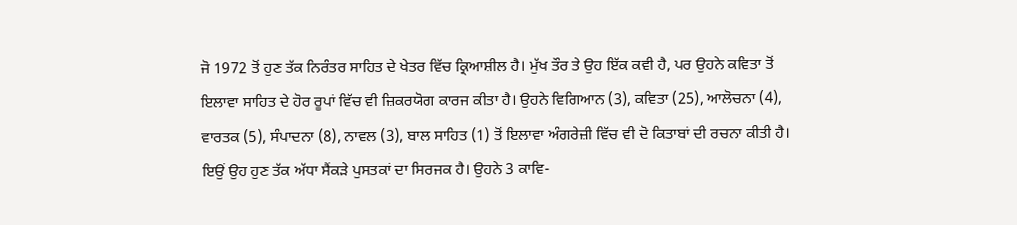ਜੋ 1972 ਤੋਂ ਹੁਣ ਤੱਕ ਨਿਰੰਤਰ ਸਾਹਿਤ ਦੇ ਖੇਤਰ ਵਿੱਚ ਕ੍ਰਿਆਸ਼ੀਲ ਹੈ। ਮੁੱਖ ਤੌਰ ਤੇ ਉਹ ਇੱਕ ਕਵੀ ਹੈ, ਪਰ ਉਹਨੇ ਕਵਿਤਾ ਤੋਂ ਇਲਾਵਾ ਸਾਹਿਤ ਦੇ ਹੋਰ ਰੂਪਾਂ ਵਿੱਚ ਵੀ ਜ਼ਿਕਰਯੋਗ ਕਾਰਜ ਕੀਤਾ ਹੈ। ਉਹਨੇ ਵਿਗਿਆਨ (3), ਕਵਿਤਾ (25), ਆਲੋਚਨਾ (4), ਵਾਰਤਕ (5), ਸੰਪਾਦਨਾ (8), ਨਾਵਲ (3), ਬਾਲ ਸਾਹਿਤ (1) ਤੋਂ ਇਲਾਵਾ ਅੰਗਰੇਜ਼ੀ ਵਿੱਚ ਵੀ ਦੋ ਕਿਤਾਬਾਂ ਦੀ ਰਚਨਾ ਕੀਤੀ ਹੈ। ਇਉਂ ਉਹ ਹੁਣ ਤੱਕ ਅੱਧਾ ਸੈਂਕੜੇ ਪੁਸਤਕਾਂ ਦਾ ਸਿਰਜਕ ਹੈ। ਉਹਨੇ 3 ਕਾਵਿ-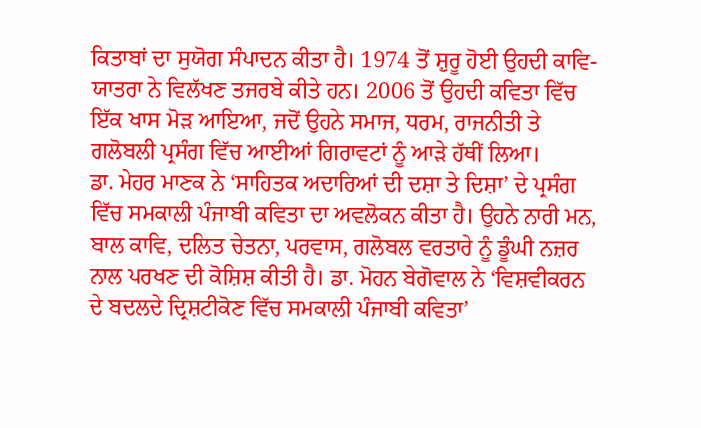ਕਿਤਾਬਾਂ ਦਾ ਸੁਯੋਗ ਸੰਪਾਦਨ ਕੀਤਾ ਹੈ। 1974 ਤੋਂ ਸ਼ੁਰੂ ਹੋਈ ਉਹਦੀ ਕਾਵਿ-ਯਾਤਰਾ ਨੇ ਵਿਲੱਖਣ ਤਜਰਬੇ ਕੀਤੇ ਹਨ। 2006 ਤੋਂ ਉਹਦੀ ਕਵਿਤਾ ਵਿੱਚ ਇੱਕ ਖਾਸ ਮੋੜ ਆਇਆ, ਜਦੋਂ ਉਹਨੇ ਸਮਾਜ, ਧਰਮ, ਰਾਜਨੀਤੀ ਤੇ ਗਲੋਬਲੀ ਪ੍ਰਸੰਗ ਵਿੱਚ ਆਈਆਂ ਗਿਰਾਵਟਾਂ ਨੂੰ ਆੜੇ ਹੱਥੀਂ ਲਿਆ।
ਡਾ. ਮੇਹਰ ਮਾਣਕ ਨੇ ‘ਸਾਹਿਤਕ ਅਦਾਰਿਆਂ ਦੀ ਦਸ਼ਾ ਤੇ ਦਿਸ਼ਾ’ ਦੇ ਪ੍ਰਸੰਗ ਵਿੱਚ ਸਮਕਾਲੀ ਪੰਜਾਬੀ ਕਵਿਤਾ ਦਾ ਅਵਲੋਕਨ ਕੀਤਾ ਹੈ। ਉਹਨੇ ਨਾਰੀ ਮਨ, ਬਾਲ ਕਾਵਿ, ਦਲਿਤ ਚੇਤਨਾ, ਪਰਵਾਸ, ਗਲੋਬਲ ਵਰਤਾਰੇ ਨੂੰ ਡੂੰਘੀ ਨਜ਼ਰ ਨਾਲ ਪਰਖਣ ਦੀ ਕੋਸ਼ਿਸ਼ ਕੀਤੀ ਹੈ। ਡਾ. ਮੋਹਨ ਬੇਗੋਵਾਲ ਨੇ ‘ਵਿਸ਼ਵੀਕਰਨ ਦੇ ਬਦਲਦੇ ਦ੍ਰਿਸ਼ਟੀਕੋਣ ਵਿੱਚ ਸਮਕਾਲੀ ਪੰਜਾਬੀ ਕਵਿਤਾ’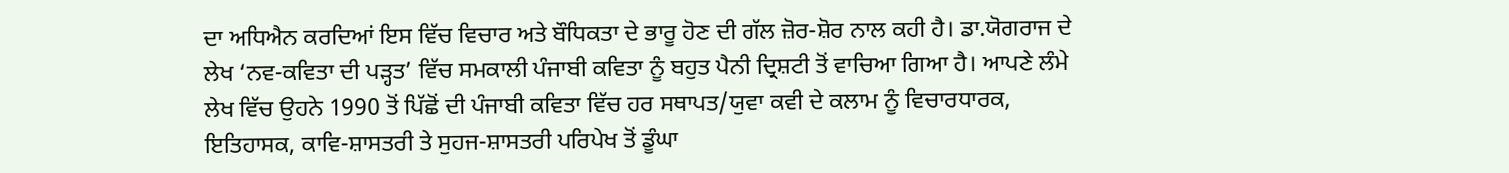ਦਾ ਅਧਿਐਨ ਕਰਦਿਆਂ ਇਸ ਵਿੱਚ ਵਿਚਾਰ ਅਤੇ ਬੌਧਿਕਤਾ ਦੇ ਭਾਰੂ ਹੋਣ ਦੀ ਗੱਲ ਜ਼ੋਰ-ਸ਼ੋਰ ਨਾਲ ਕਹੀ ਹੈ। ਡਾ.ਯੋਗਰਾਜ ਦੇ ਲੇਖ ‘ਨਵ-ਕਵਿਤਾ ਦੀ ਪੜ੍ਹਤ’ ਵਿੱਚ ਸਮਕਾਲੀ ਪੰਜਾਬੀ ਕਵਿਤਾ ਨੂੰ ਬਹੁਤ ਪੈਨੀ ਦ੍ਰਿਸ਼ਟੀ ਤੋਂ ਵਾਚਿਆ ਗਿਆ ਹੈ। ਆਪਣੇ ਲੰਮੇ ਲੇਖ ਵਿੱਚ ਉਹਨੇ 1990 ਤੋਂ ਪਿੱਛੋਂ ਦੀ ਪੰਜਾਬੀ ਕਵਿਤਾ ਵਿੱਚ ਹਰ ਸਥਾਪਤ/ਯੁਵਾ ਕਵੀ ਦੇ ਕਲਾਮ ਨੂੰ ਵਿਚਾਰਧਾਰਕ, ਇਤਿਹਾਸਕ, ਕਾਵਿ-ਸ਼ਾਸਤਰੀ ਤੇ ਸੁਹਜ-ਸ਼ਾਸਤਰੀ ਪਰਿਪੇਖ ਤੋਂ ਡੂੰਘਾ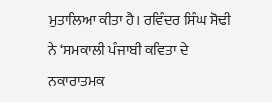ਮੁਤਾਲਿਆ ਕੀਤਾ ਹੈ। ਰਵਿੰਦਰ ਸਿੰਘ ਸੋਢੀ ਨੇ ‘ਸਮਕਾਲੀ ਪੰਜਾਬੀ ਕਵਿਤਾ ਦੇ ਨਕਾਰਾਤਮਕ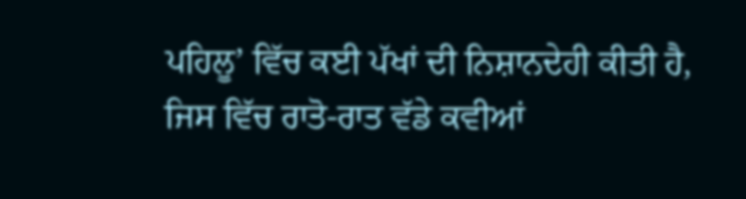ਪਹਿਲੂ’ ਵਿੱਚ ਕਈ ਪੱਖਾਂ ਦੀ ਨਿਸ਼ਾਨਦੇਹੀ ਕੀਤੀ ਹੈ, ਜਿਸ ਵਿੱਚ ਰਾਤੋ-ਰਾਤ ਵੱਡੇ ਕਵੀਆਂ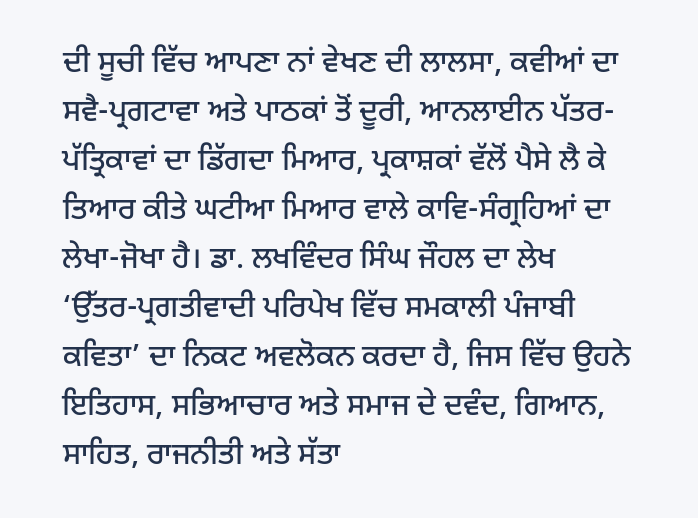ਦੀ ਸੂਚੀ ਵਿੱਚ ਆਪਣਾ ਨਾਂ ਵੇਖਣ ਦੀ ਲਾਲਸਾ, ਕਵੀਆਂ ਦਾ ਸਵੈ-ਪ੍ਰਗਟਾਵਾ ਅਤੇ ਪਾਠਕਾਂ ਤੋਂ ਦੂਰੀ, ਆਨਲਾਈਨ ਪੱਤਰ-ਪੱਤ੍ਰਿਕਾਵਾਂ ਦਾ ਡਿੱਗਦਾ ਮਿਆਰ, ਪ੍ਰਕਾਸ਼ਕਾਂ ਵੱਲੋਂ ਪੈਸੇ ਲੈ ਕੇ ਤਿਆਰ ਕੀਤੇ ਘਟੀਆ ਮਿਆਰ ਵਾਲੇ ਕਾਵਿ-ਸੰਗ੍ਰਹਿਆਂ ਦਾ ਲੇਖਾ-ਜੋਖਾ ਹੈ। ਡਾ. ਲਖਵਿੰਦਰ ਸਿੰਘ ਜੌਹਲ ਦਾ ਲੇਖ ‘ਉੱਤਰ-ਪ੍ਰਗਤੀਵਾਦੀ ਪਰਿਪੇਖ ਵਿੱਚ ਸਮਕਾਲੀ ਪੰਜਾਬੀ ਕਵਿਤਾ’ ਦਾ ਨਿਕਟ ਅਵਲੋਕਨ ਕਰਦਾ ਹੈ, ਜਿਸ ਵਿੱਚ ਉਹਨੇ ਇਤਿਹਾਸ, ਸਭਿਆਚਾਰ ਅਤੇ ਸਮਾਜ ਦੇ ਦਵੰਦ, ਗਿਆਨ, ਸਾਹਿਤ, ਰਾਜਨੀਤੀ ਅਤੇ ਸੱਤਾ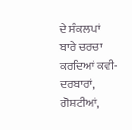ਦੇ ਸੰਕਲਪਾਂ ਬਾਰੇ ਚਰਚਾ ਕਰਦਿਆਂ ਕਵੀ-ਦਰਬਾਰਾਂ, ਗੋਸ਼ਟੀਆਂ,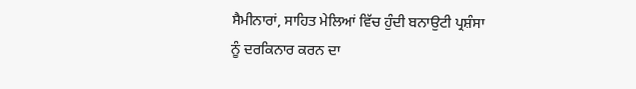ਸੈਮੀਨਾਰਾਂ, ਸਾਹਿਤ ਮੇਲਿਆਂ ਵਿੱਚ ਹੁੰਦੀ ਬਨਾਉਟੀ ਪ੍ਰਸ਼ੰਸਾ ਨੂੰ ਦਰਕਿਨਾਰ ਕਰਨ ਦਾ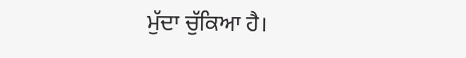ਮੁੱਦਾ ਚੁੱਕਿਆ ਹੈ।